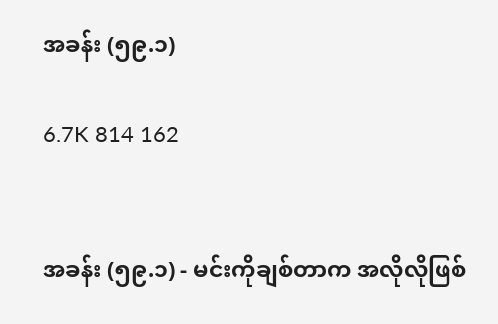အခန်း (၅၉.၁)

6.7K 814 162


အခန်း (၅၉.၁) - မင်းကိုချစ်တာက အလိုလိုဖြစ်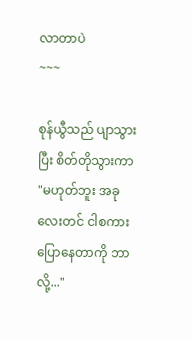လာတာပဲ
~~~

စုန်ယွီသည် ပျာသွားပြီး စိတ်တိုသွားကာ "မဟုတ်ဘူး အခုလေးတင် ငါစကားပြောနေတာကို ဘာလို့..."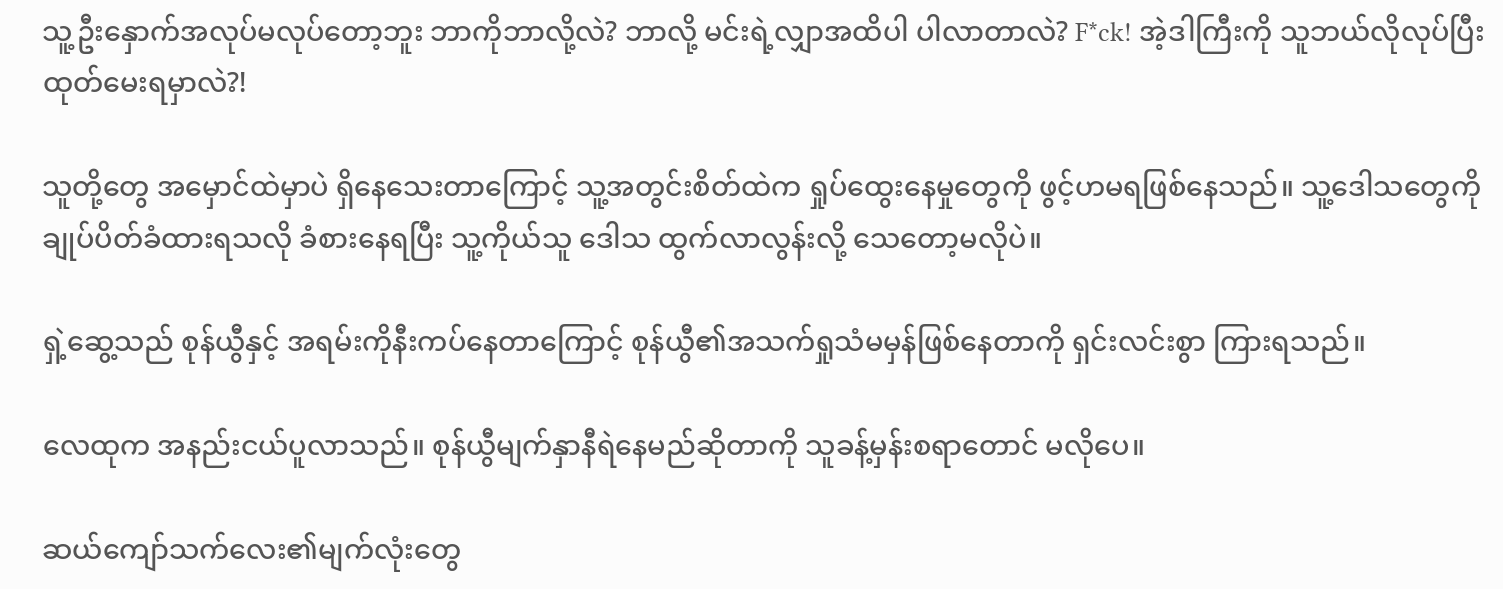သူ့ဦးနှောက်အလုပ်မလုပ်တော့ဘူး ဘာကိုဘာလို့လဲ? ဘာလို့ မင်းရဲ့လျှာအထိပါ ပါလာတာလဲ? F*ck! အဲ့ဒါကြီးကို သူဘယ်လိုလုပ်ပြီး ထုတ်မေးရမှာလဲ?!

သူတို့တွေ အမှောင်ထဲမှာပဲ ရှိနေသေးတာကြောင့် သူ့အတွင်းစိတ်ထဲက ရှုပ်ထွေးနေမှုတွေကို ဖွင့်ဟမရဖြစ်နေသည်။ သူ့ဒေါသတွေကို  ချုပ်ပိတ်ခံထားရသလို ခံစားနေရပြီး သူ့ကိုယ်သူ ဒေါသ ထွက်လာလွန်းလို့ သေတော့မလိုပဲ။

ရှဲ့ဆွေ့သည် စုန်ယွီနှင့် အရမ်းကိုနီးကပ်နေတာကြောင့် စုန်ယွီ၏အသက်ရှုသံမမှန်ဖြစ်နေတာကို ရှင်းလင်းစွာ ကြားရသည်။

လေထုက အနည်းငယ်ပူလာသည်။ စုန်ယွီမျက်နှာနီရဲနေမည်ဆိုတာကို သူခန့်မှန်းစရာတောင် မလိုပေ။

ဆယ်ကျော်သက်လေး၏မျက်လုံးတွေ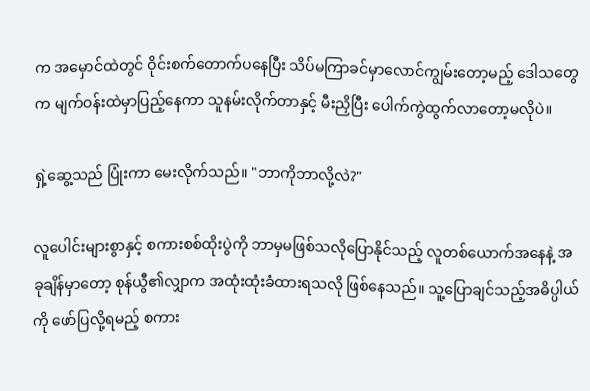က အမှောင်ထဲတွင် ဝိုင်းစက်တောက်ပနေပြီး သိပ်မကြာခင်မှာလောင်ကျွမ်းတော့မည့် ဒေါသတွေက မျက်ဝန်းထဲမှာပြည့်နေကာ သူနမ်းလိုက်တာနှင့် မီးညှိပြီး ပေါက်ကွဲထွက်လာတော့မလိုပဲ။

ရှဲ့ဆွေ့သည် ပြုံးကာ မေးလိုက်သည်။ "ဘာကိုဘာလို့လဲ?"

လူပေါင်းများစွာနှင့် စကားစစ်ထိုးပွဲကို ဘာမှမဖြစ်သလိုပြောနိုင်သည့် လူတစ်ယောက်အနေနဲ့ အခုချိန်မှာတော့ စုန်ယွီ၏လျှာက အထုံးထုံးခံထားရသလို ဖြစ်နေသည်။ သူ့ပြောချင်သည့်အဓိပ္ပါယ်ကို ဖော်ပြလို့ရမည့် စကား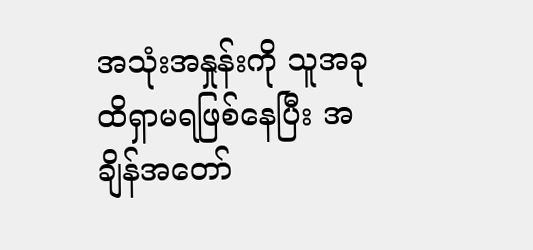အသုံးအနှုန်းကို သူအခုထိရှာမရဖြစ်နေပြီး အချိန်အတော်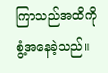ကြာသည်အထိကို စွံ့အနေခဲ့သည်။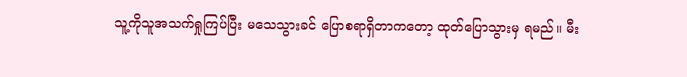သူ့ကိုသူအသက်ရှုကြပ်ပြီး မသေသွားခင် ပြောစရာရှိတာကတော့ ထုတ်ပြောသွားမှ ရမည်။ မီး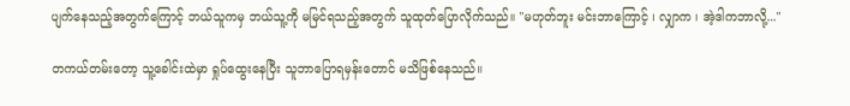ပျက်နေသည့်အတွက်ကြောင့် ဘယ်သူကမှ ဘယ်သူ့ကို မမြင်ရသည့်အတွက် သူထုတ်ပြောလိုက်သည်။ "မဟုတ်ဘူး မင်းဘာကြောင့် ၊ လျှာက ၊ အဲ့ဒါကဘာလို့..."

တကယ်တမ်းတော့ သူ့ခေါင်းထဲမှာ ရှုပ်ထွေးနေပြီး သူဘာပြောရမှန်းတောင် မသိဖြစ်နေသည်။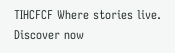TIHCFCF Where stories live. Discover now